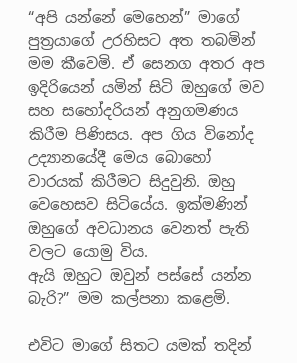“අපි යන්නේ මෙහෙන්” මාගේ පුත්‍රයාගේ උරහිසට අත තබමින් මම කීවෙමි. ඒ සෙනග අතර අප ඉදිරියෙන් යමින් සිටි ඔහුගේ මව සහ සහෝදරියන් අනුගමණය කිරීම පිණිසය. අප ගිය විනෝද උද්‍යානයේදී මෙය බොහෝ වාරයක් කිරීමට සිදුවුනි. ඔහු වෙහෙසව සිටියේය. ඉක්මණින් ඔහුගේ අවධානය වෙනත් පැති වලට යොමු විය.
ඇයි ඔහුට ඔවුන් පස්සේ යන්න බැරි?” මම කල්පනා කළෙමි.

එවිට මාගේ සිතට යමක් තදින්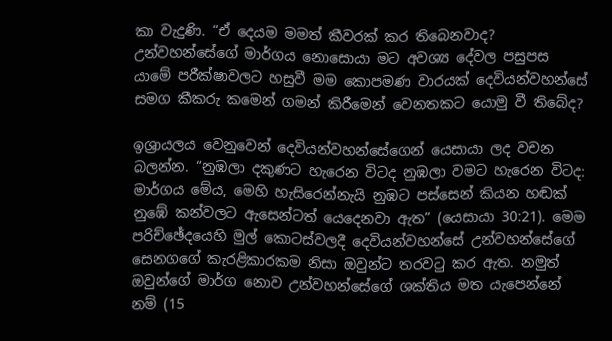කා වැදුණි. “ඒ දෙයම මමත් කීවරක් කර තිබෙනවාද? උන්වහන්සේගේ මාර්ගය නොසොයා මට අවශ්‍ය දේවල පසුපස යාමේ පරීක්ෂාවලට හසුවී මම කොපමණ වාරයක් දෙවියන්වහන්සේ සමග කීකරු කමෙන් ගමන් කිරීමෙන් වෙනතකට යොමු වී තිබේද?

ඉශ්‍රායලය වෙනුවෙන් දෙවියන්වහන්සේගෙන් යෙසායා ලද වචන බලන්න. “නුඹලා දකුණට හැරෙන විටද නුඹලා වමට හැරෙන විටද: මාර්ගය මේය, මෙහි හැසිරෙන්නැයි නුඹට පස්සෙන් කියන හඬක් නුඹේ කන්වලට ඇසෙන්ටත් යෙදෙනවා ඇත” (යෙසායා 30:21). මෙම පරිච්ඡේදයෙහි මුල් කොටස්වලදී දෙවියන්වහන්සේ උන්වහන්සේගේ සෙනගගේ කැරළිකාරකම නිසා ඔවුන්ට තරවටු කර ඇත. නමුත් ඔවුන්ගේ මාර්ග නොව උන්වහන්සේගේ ශක්තිය මත යැපෙන්නේ නම් (15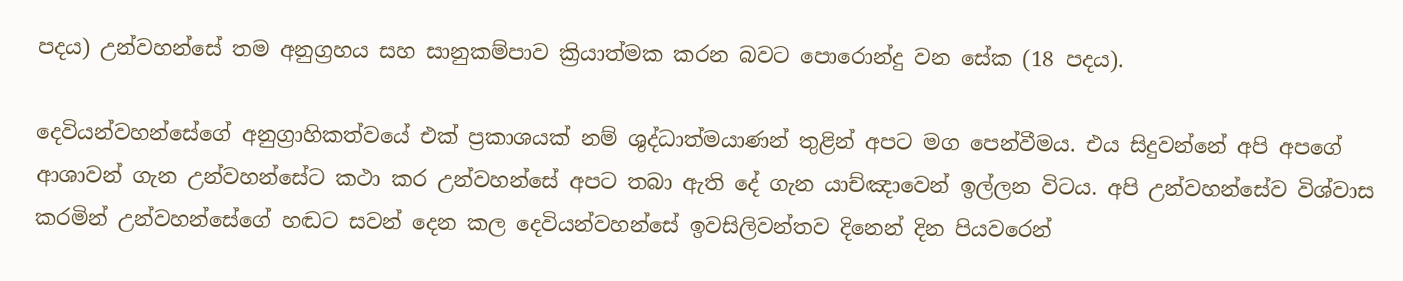පදය) උන්වහන්සේ තම අනුග්‍රහය සහ සානුකම්පාව ක්‍රියාත්මක කරන බවට පොරොන්දු වන සේක (18 පදය).

දෙවියන්වහන්සේගේ අනුග්‍රාහිකත්වයේ එක් ප්‍රකාශයක් නම් ශුද්ධාත්මයාණන් තුළින් අපට මග පෙන්වීමය. එය සිදුවන්නේ අපි අපගේ ආශාවන් ගැන උන්වහන්සේට කථා කර උන්වහන්සේ අපට තබා ඇති දේ ගැන යාච්ඤාවෙන් ඉල්ලන විටය. අපි උන්වහන්සේව විශ්වාස කරමින් උන්වහන්සේගේ හඬට සවන් දෙන කල දෙවියන්වහන්සේ ඉවසිලිවන්තව දිනෙන් දින පියවරෙන්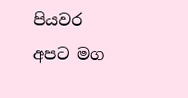පියවර අපට මග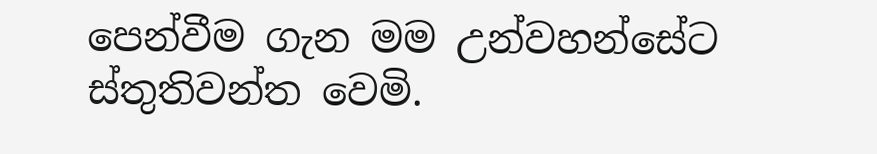පෙන්වීම ගැන මම උන්වහන්සේට ස්තුතිවන්ත වෙමි.